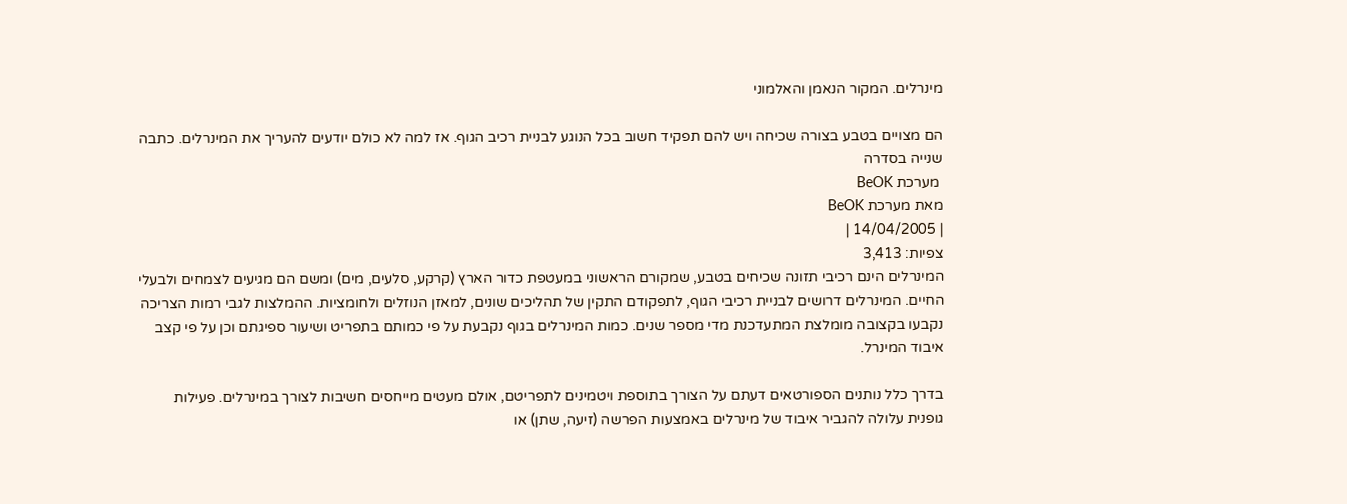מינרלים. המקור הנאמן והאלמוני

הם מצויים בטבע בצורה שכיחה ויש להם תפקיד חשוב בכל הנוגע לבניית רכיב הגוף. אז למה לא כולם יודעים להעריך את המינרלים. כתבה שנייה בסדרה
 מערכת BeOK
מאת מערכת BeOK
| 14/04/2005 |
צפיות: 3,413
המינרלים הינם רכיבי תזונה שכיחים בטבע, שמקורם הראשוני במעטפת כדור הארץ (קרקע, סלעים, מים) ומשם הם מגיעים לצמחים ולבעלי החיים. המינרלים דרושים לבניית רכיבי הגוף, לתפקודם התקין של תהליכים שונים, למאזן הנוזלים ולחומציות. ההמלצות לגבי רמות הצריכה נקבעו בקצובה מומלצת המתעדכנת מדי מספר שנים. כמות המינרלים בגוף נקבעת על פי כמותם בתפריט ושיעור ספיגתם וכן על פי קצב איבוד המינרל.

בדרך כלל נותנים הספורטאים דעתם על הצורך בתוספת ויטמינים לתפריטם, אולם מעטים מייחסים חשיבות לצורך במינרלים. פעילות גופנית עלולה להגביר איבוד של מינרלים באמצעות הפרשה (זיעה, שתן) או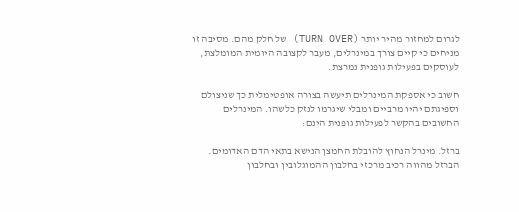לגרום למחזור מהיר יותר (TURN OVER) של חלק מהם. מסיבה זו מניחים כי קיים צורך במינרלים, מעבר לקצובה היומית המומלצת, לעוסקים בפעילות גופנית נמרצת.

חשוב כי אספקת המינרלים תיעשה בצורה אופטימלית כך שניצולם וספיגתם יהיו מרביים ומבלי שיגרמו לנזק כלשהו. המינרלים החשובים בהקשר לפעילות גופנית הינם:

ברזל. מינרל הנחוץ להובלת החמצן הנישא בתאי הדם האדומים. הברזל מהווה רכיב מרכזי בחלבון ההמוגלובין ובחלבון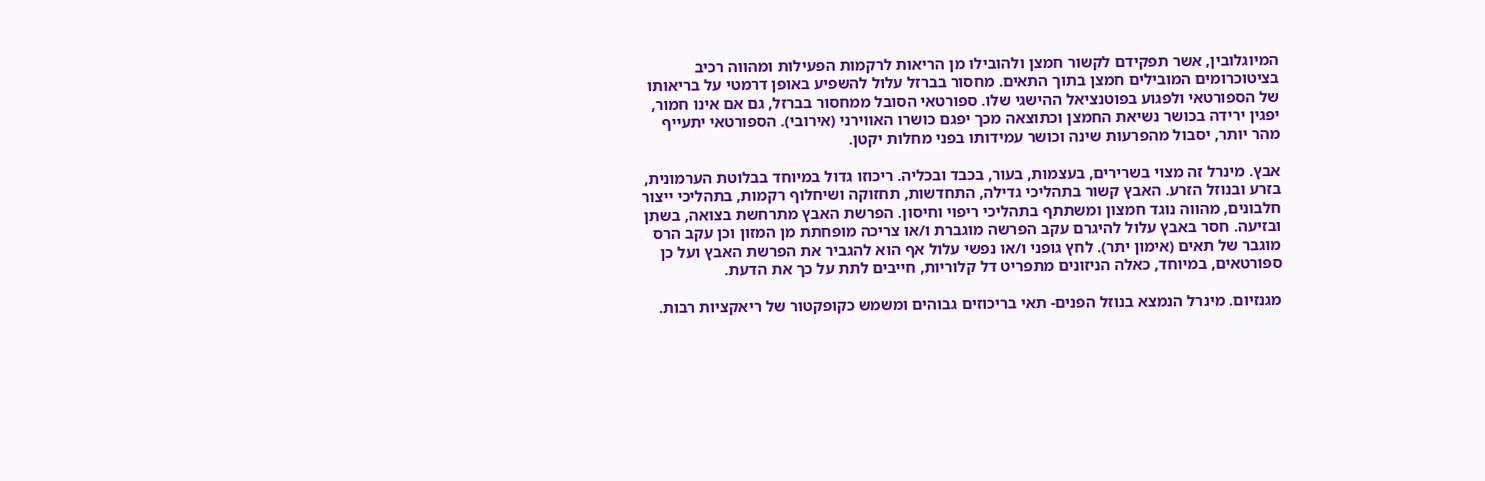המיוגלובין, אשר תפקידם לקשור חמצן ולהובילו מן הריאות לרקמות הפעילות ומהווה רכיב בציטוכרומים המובילים חמצן בתוך התאים. מחסור בברזל עלול להשפיע באופן דרמטי על בריאותו של הספורטאי ולפגוע בפוטנציאל ההישגי שלו. ספורטאי הסובל ממחסור בברזל, גם אם אינו חמור, יפגין ירידה בכושר נשיאת החמצן וכתוצאה מכך יפגם כושרו האווירני (אירובי). הספורטאי יתעייף מהר יותר, יסבול מהפרעות שינה וכושר עמידותו בפני מחלות יקטן.

אבץ. מינרל זה מצוי בשרירים, בעצמות, בעור, בכבד ובכליה. ריכוזו גדול במיוחד בבלוטת הערמונית, בזרע ובנוזל הזרע. האבץ קשור בתהליכי גדילה, התחדשות, תחזוקה ושיחלוף רקמות, בתהליכי ייצור חלבונים, מהווה נוגד חמצון ומשתתף בתהליכי ריפוי וחיסון. הפרשת האבץ מתרחשת בצואה, בשתן ובזיעה. חסר באבץ עלול להיגרם עקב הפרשה מוגברת ו/או צריכה מופחתת מן המזון וכן עקב הרס מוגבר של תאים (אימון יתר). לחץ גופני ו/או נפשי עלול אף הוא להגביר את הפרשת האבץ ועל כן ספורטאים, במיוחד, כאלה הניזונים מתפריט דל קלוריות, חייבים לתת על כך את הדעת.

מגנזיום. מינרל הנמצא בנוזל הפנים- תאי בריכוזים גבוהים ומשמש כקופקטור של ריאקציות רבות.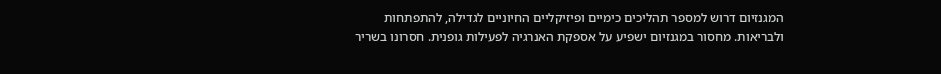המגנזיום דרוש למספר תהליכים כימיים ופיזיקליים החיוניים לגדילה, להתפתחות ולבריאות. מחסור במגנזיום ישפיע על אספקת האנרגיה לפעילות גופנית. חסרונו בשריר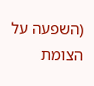(השפעה על הצומת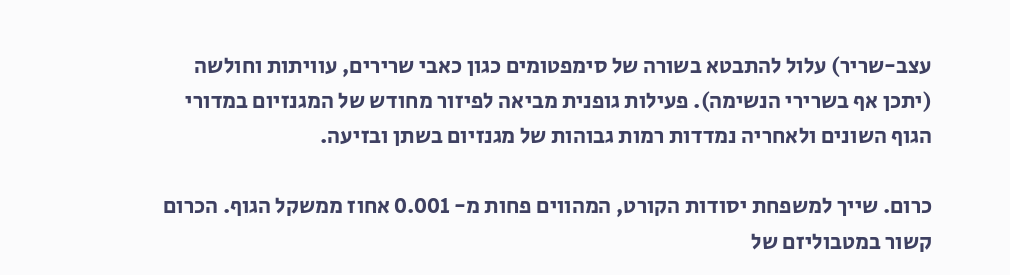עצב-שריר) עלול להתבטא בשורה של סימפטומים כגון כאבי שרירים, עוויתות וחולשה (יתכן אף בשרירי הנשימה). פעילות גופנית מביאה לפיזור מחודש של המגנזיום במדורי הגוף השונים ולאחריה נמדדות רמות גבוהות של מגנזיום בשתן ובזיעה.

כרום. שייך למשפחת יסודות הקורט, המהווים פחות מ- 0.001 אחוז ממשקל הגוף. הכרום קשור במטבוליזם של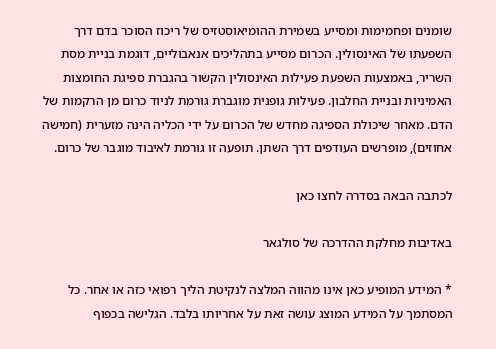שומנים ופחמימות ומסייע בשמירת ההומיאוסטזיס של ריכוז הסוכר בדם דרך השפעתו של האינסולין. הכרום מסייע בתהליכים אנאבוליים, דוגמת בניית מסת השריר, באמצעות השפעת פעילות האינסולין הקשור בהגברת ספיגת החומצות האמיניות ובניית החלבון. פעילות גופנית מוגברת גורמת לניוד כרום מן הרקמות של הדם. מאחר שיכולת הספיגה מחדש של הכרום על ידי הכליה הינה מזערית (חמישה אחוזים), מופרשים העודפים דרך השתן. תופעה זו גורמת לאיבוד מוגבר של כרום.

לכתבה הבאה בסדרה לחצו כאן

באדיבות מחלקת ההדרכה של סולגאר

* המידע המופיע כאן אינו מהווה המלצה לנקיטת הליך רפואי כזה או אחר. כל המסתמך על המידע המוצג עושה זאת על אחריותו בלבד. הגלישה בכפוף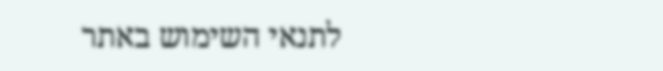לתנאי השימוש באתר